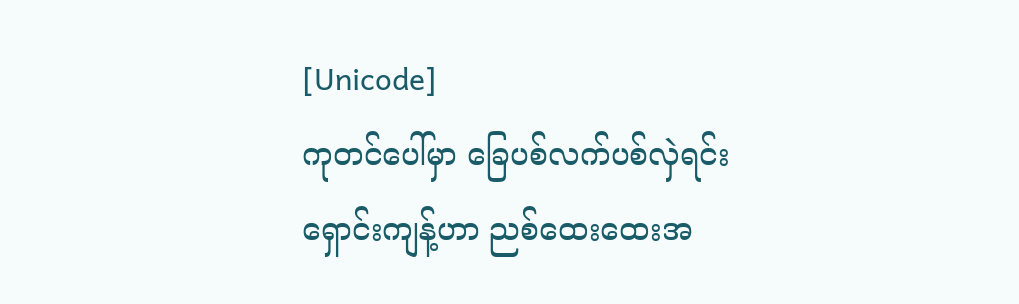[Unicode]
ကုတင်ပေါ်မှာ ခြေပစ်လက်ပစ်လှဲရင်း ရှောင်းကျန့်ဟာ ညစ်ထေးထေးအ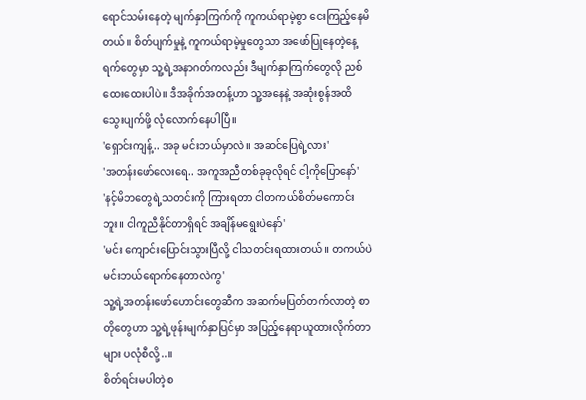ရောင်သမ်းနေတဲ့ မျက်နှာကြက်ကို ကူကယ်ရာမဲ့စွာ ငေးကြည့်နေမိတယ်။ စိတ်ပျက်မှုနဲ့ ကူကယ်ရာမဲ့မှုတွေသာ အဖော်ပြုနေတဲ့နေ့ရက်တွေမှာ သူ့ရဲ့အနာဂတ်ကလည်း ဒီမျက်နှာကြက်တွေလို ညစ်ထေးထေးပါပဲ။ ဒီအခိုက်အတန့်ဟာ သူ့အနေနဲ့ အဆုံးစွန်အထိ သွေးပျက်ဖို့ လုံလောက်နေပါပြီ။
'ရှောင်းကျန့်.. အခု မင်းဘယ်မှာလဲ။ အဆင်ပြေရဲ့လား'
'အတန်းဖော်လေးရေ.. အကူအညီတစ်ခုခုလိုရင် ငါ့ကိုပြောနော်'
'နင့်မိဘတွေရဲ့သတင်းကို ကြားရတာ ငါတကယ်စိတ်မကောင်းဘူး။ ငါကူညီနိုင်တာရှိရင် အချိန်မရွေးပဲနော်'
'မင်း ကျောင်းပြောင်းသွားပြီလို့ ငါသတင်းရထားတယ်။ တကယ်ပဲ မင်းဘယ်ရောက်နေတာလဲကွ'
သူ့ရဲ့အတန်းဖော်ဟောင်းတွေဆီက အဆက်မပြတ်တက်လာတဲ့ စာတိုတွေဟာ သူ့ရဲ့ဖုန်းမျက်နှာပြင်မှာ အပြည့်နေရာယူထားလိုက်တာများ ပလုံစီလို့..။
စိတ်ရင်းမပါတဲ့စ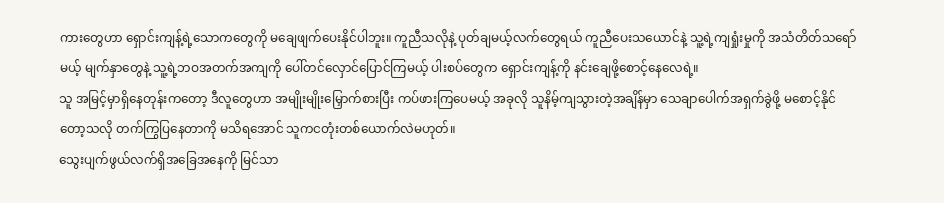ကားတွေဟာ ရှောင်းကျန့်ရဲ့သောကတွေကို မချေဖျက်ပေးနိုင်ပါဘူး။ ကူညီသလိုနဲ့ ပုတ်ချမယ့်လက်တွေရယ် ကူညီပေးသယောင်နဲ့ သူ့ရဲ့ကျရှုံးမှုကို အသံတိတ်သရော်မယ့် မျက်နှာတွေနဲ့ သူ့ရဲ့ဘဝအတက်အကျကို ပေါ်တင်လှောင်ပြောင်ကြမယ့် ပါးစပ်တွေက ရှောင်းကျန့်ကို နင်းချေဖို့စောင့်နေလေရဲ့။
သူ အမြင့်မှာရှိနေတုန်းကတော့ ဒီလူတွေဟာ အမျိုးမျိုးမြှောက်စားပြီး ကပ်ဖားကြပေမယ့် အခုလို သူနိမ့်ကျသွားတဲ့အချိန်မှာ သေချာပေါက်အရှက်ခွဲဖို့ မစောင့်နိုင်တော့သလို တက်ကြွပြနေတာကို မသိရအောင် သူကငတုံးတစ်ယောက်လဲမဟုတ်။
သွေးပျက်ဖွယ်လက်ရှိအခြေအနေကို မြင်သာ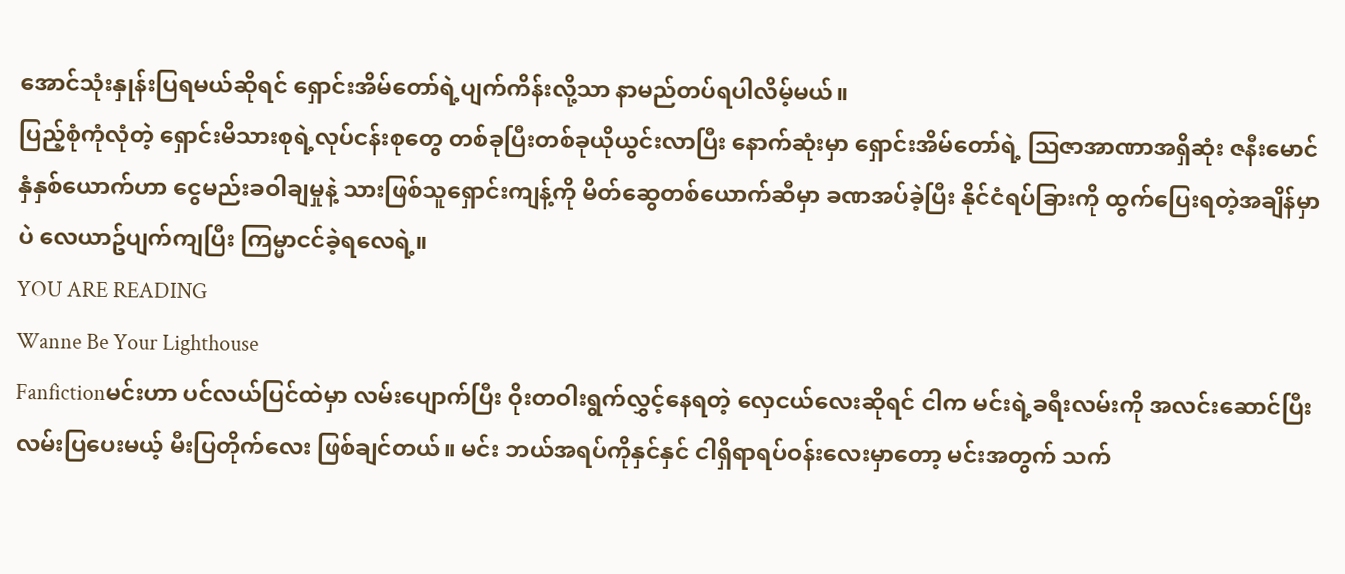အောင်သုံးနှုန်းပြရမယ်ဆိုရင် ရှောင်းအိမ်တော်ရဲ့ပျက်ကိန်းလို့သာ နာမည်တပ်ရပါလိမ့်မယ်။
ပြည့်စုံကုံလုံတဲ့ ရှောင်းမိသားစုရဲ့လုပ်ငန်းစုတွေ တစ်ခုပြီးတစ်ခုယိုယွင်းလာပြီး နောက်ဆုံးမှာ ရှောင်းအိမ်တော်ရဲ့ သြဇာအာဏာအရှိဆုံး ဇနီးမောင်နှံနှစ်ယောက်ဟာ ငွေမည်းခဝါချမှုနဲ့ သားဖြစ်သူရှောင်းကျန့်ကို မိတ်ဆွေတစ်ယောက်ဆီမှာ ခဏအပ်ခဲ့ပြီး နိုင်ငံရပ်ခြားကို ထွက်ပြေးရတဲ့အချိန်မှာပဲ လေယာဥ်ပျက်ကျပြီး ကြမ္မာငင်ခဲ့ရလေရဲ့။
YOU ARE READING
Wanne Be Your Lighthouse
Fanfictionမင်းဟာ ပင်လယ်ပြင်ထဲမှာ လမ်းပျောက်ပြီး ဝိုးတဝါးရွက်လွှင့်နေရတဲ့ လှေငယ်လေးဆိုရင် ငါက မင်းရဲ့ခရီးလမ်းကို အလင်းဆောင်ပြီး လမ်းပြပေးမယ့် မီးပြတိုက်လေး ဖြစ်ချင်တယ်။ မင်း ဘယ်အရပ်ကိုနှင်နှင် ငါရှိရာရပ်ဝန်းလေးမှာတော့ မင်းအတွက် သက်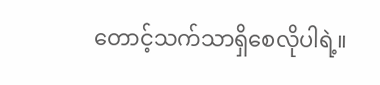တောင့်သက်သာရှိစေလိုပါရဲ့။